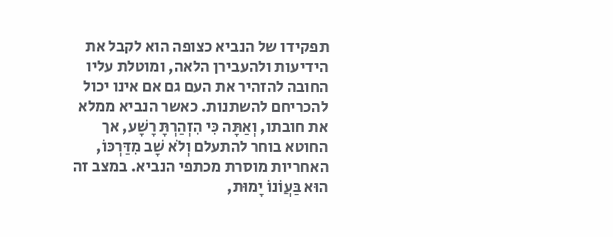תפקידו של הנביא כצופה הוא לקבל את הידיעות ולהעבירן הלאה, ומוטלת עליו החובה להזהיר את העם גם אם אינו יכול להכריחם להשתנות. כאשר הנביא ממלא את חובתו, וְאַתָּה כִּי הִזְהַרְתָּ רָשָׁע, אך החוטא בוחר להתעלם וְלֹא שָׁב מִדַּרְכּוֹ, האחריות מוסרת מכתפי הנביא. במצב זה הוּא בַּעֲוֹנוֹ יָמוּת,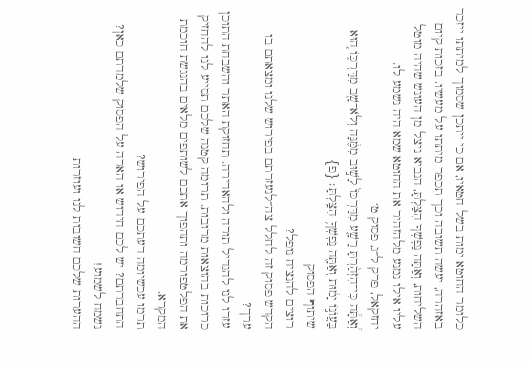כלומר החוטא ימות בשל חטאיו, אם כי ייתכן שסמוך למיתתו ייזכר באזהרה, יעשה תשובה וכך תכפר מיתתו על מעשיו. בזכות קיום השליחות, וְאַתָּה נַפְשְׁךָ הִצַּלְתָּ, הנביא ניצל מן העונש שהיה מוטל עליו אילו נמנע מלהזהיר את החוטא שמא היה נשמע לו.
יחזקאל, פרק ל״ג, פסוק ט׳
וְ֠אַתָּ֠ה כִּי־הִזְהַ֨רְתָּ רָשָׁ֤ע מִדַּרְכּוֹ֙ לָשׁ֣וּב מִמֶּ֔נָּה וְלֹא־שָׁ֖ב מִדַּרְכּ֑וֹ ה֚וּא בַּעֲוֺנ֣וֹ יָמ֔וּת וְאַתָּ֖ה נַפְשְׁךָ֥ הִצַּֽלְתָּ׃ {פ}
שיתוף הפסוק
רוצים להנציח נופל?
הקדש פסוק זה לחלל צה״לנעזרתם בפירוש שלנו ומצאתם בו ערך?
עזרו לנו להגדיל תורה ולהאדירה. תחזוקת האתר והשבחת התוכן כרוכות בהוצאות מרובות. תרומה קטנה שלכם תסייע לנו להחזיק את הפלטפורמה ותהפוך אתכם לשותפים מלאים בהנגשת חוכמת המקרא.
תרמו עכשיומה דעתכם על הפירוש?
התחברתם? יש לכם חידוש או הארה על הפסוק שלמדתם כאן? נשמח לשמוע!
ההערות שלכם חשובות לנו ועוזרות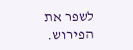לשפר את הפירוש.